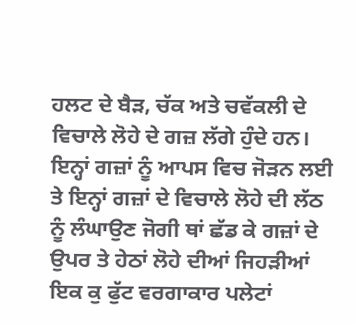ਹਲਟ ਦੇ ਬੈੜ, ਚੱਕ ਅਤੇ ਚਵੱਕਲੀ ਦੇ ਵਿਚਾਲੇ ਲੋਹੇ ਦੇ ਗਜ਼ ਲੱਗੇ ਹੁੰਦੇ ਹਨ। ਇਨ੍ਹਾਂ ਗਜ਼ਾਂ ਨੂੰ ਆਪਸ ਵਿਚ ਜੋੜਨ ਲਈ ਤੇ ਇਨ੍ਹਾਂ ਗਜ਼ਾਂ ਦੇ ਵਿਚਾਲੇ ਲੋਹੇ ਦੀ ਲੱਠ ਨੂੰ ਲੰਘਾਉਣ ਜੋਗੀ ਥਾਂ ਛੱਡ ਕੇ ਗਜ਼ਾਂ ਦੇ ਉਪਰ ਤੇ ਹੇਠਾਂ ਲੋਹੇ ਦੀਆਂ ਜਿਹੜੀਆਂ ਇਕ ਕੁ ਫੁੱਟ ਵਰਗਾਕਾਰ ਪਲੇਟਾਂ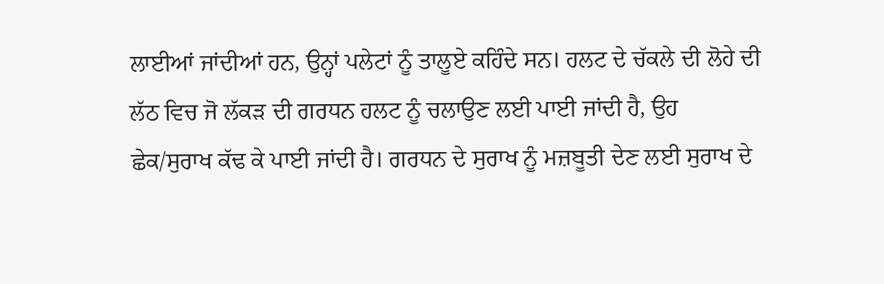ਲਾਈਆਂ ਜਾਂਦੀਆਂ ਹਨ, ਉਨ੍ਹਾਂ ਪਲੇਟਾਂ ਨੂੰ ਤਾਲੂਏ ਕਹਿੰਦੇ ਸਨ। ਹਲਟ ਦੇ ਚੱਕਲੇ ਦੀ ਲੋਹੇ ਦੀ ਲੱਠ ਵਿਚ ਜੋ ਲੱਕੜ ਦੀ ਗਰਧਨ ਹਲਟ ਨੂੰ ਚਲਾਉਣ ਲਈ ਪਾਈ ਜਾਂਦੀ ਹੈ, ਉਹ ਛੇਕ/ਸੁਰਾਖ ਕੱਢ ਕੇ ਪਾਈ ਜਾਂਦੀ ਹੈ। ਗਰਧਨ ਦੇ ਸੁਰਾਖ ਨੂੰ ਮਜ਼ਬੂਤੀ ਦੇਣ ਲਈ ਸੁਰਾਖ ਦੇ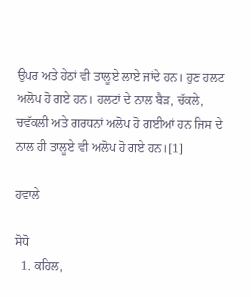ਉਪਰ ਅਤੇ ਹੇਠਾਂ ਵੀ ਤਾਲੂਏ ਲਾਏ ਜਾਂਦੇ ਹਨ। ਹੁਣ ਹਲਟ ਅਲੋਪ ਹੋ ਗਏ ਹਨ। ਹਲਟਾਂ ਦੇ ਨਾਲ ਬੈੜ, ਚੱਕਲੇ, ਚਵੱਕਲੀ ਅਤੇ ਗਰਧਨਾਂ ਅਲੋਪ ਹੋ ਗਈਆਂ ਹਨ ਜਿਸ ਦੇ ਨਾਲ ਹੀ ਤਾਲੂਏ ਵੀ ਅਲੋਪ ਹੋ ਗਏ ਹਨ।[1]

ਹਵਾਲੇ

ਸੋਧੋ
  1. ਕਹਿਲ,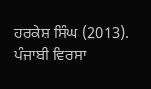ਹਰਕੇਸ਼ ਸਿੰਘ (2013). ਪੰਜਾਬੀ ਵਿਰਸਾ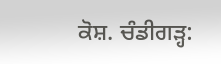ਕੋਸ਼. ਚੰਡੀਗੜ੍ਹ: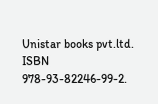Unistar books pvt.ltd. ISBN 978-93-82246-99-2.